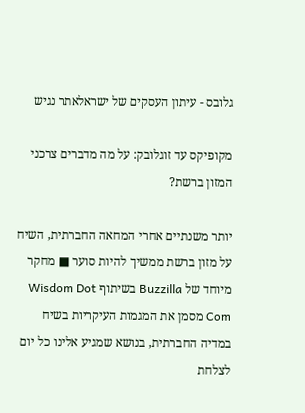גלובס - עיתון העסקים של ישראלאתר נגיש

מקופיקס עד זוגלובק: על מה מדברים צרכני המזון ברשת?

יותר משנתיים אחרי המחאה החברתית, השיח על מזון ברשת ממשיך להיות סוער ■ מחקר מיוחד של Buzzilla בשיתוף Wisdom Dot Com מסמן את המגמות העיקריות בשיח במדיה החברתית, בנושא שמגיע אלינו כל יום לצלחת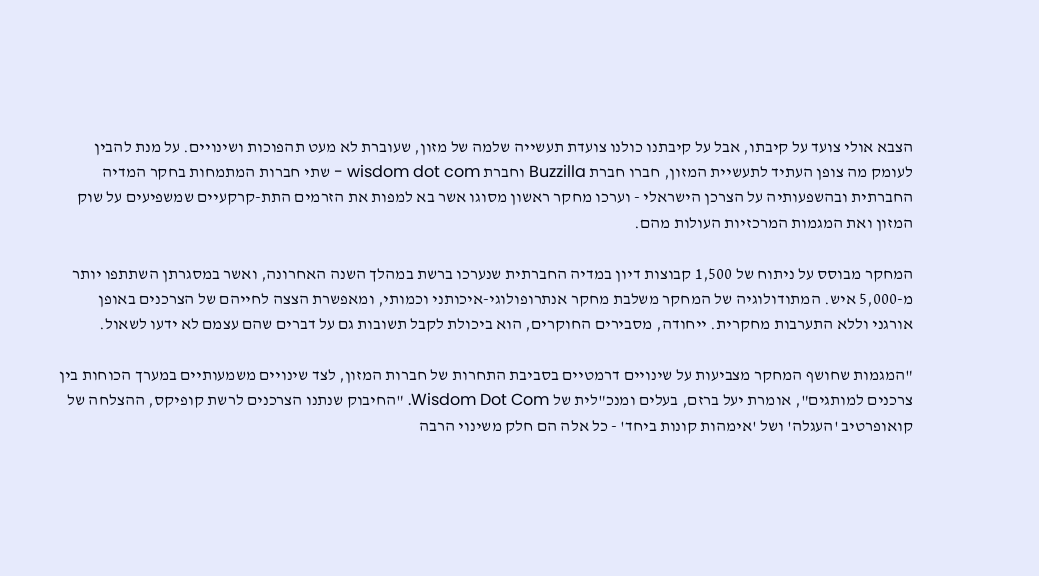הצבא אולי צועד על קיבתו, אבל על קיבתנו כולנו צועדת תעשייה שלמה של מזון, שעוברת לא מעט תהפוכות ושינויים. על מנת להבין לעומק מה צופן העתיד לתעשיית המזון, חברו חברת Buzzilla וחברת wisdom dot com - שתי חברות המתמחות בחקר המדיה החברתית ובהשפעותיה על הצרכן הישראלי - וערכו מחקר ראשון מסוגו אשר בא למפות את הזרמים התת-קרקעיים שמשפיעים על שוק המזון ואת המגמות המרכזיות העולות מהם.

המחקר מבוסס על ניתוח של 1,500 קבוצות דיון במדיה החברתית שנערכו ברשת במהלך השנה האחרונה, ואשר במסגרתן השתתפו יותר מ-5,000 איש. המתודולוגיה של המחקר משלבת מחקר אנתרופולוגי-איכותני וכמותי, ומאפשרת הצצה לחייהם של הצרכנים באופן אורגני וללא התערבות מחקרית. ייחודה, מסבירים החוקרים, הוא ביכולת לקבל תשובות גם על דברים שהם עצמם לא ידעו לשאול.

"המגמות שחושף המחקר מצביעות על שינויים דרמטיים בסביבת התחרות של חברות המזון, לצד שינויים משמעותיים במערך הכוחות בין צרכנים למותגים", אומרת יעל ברזם, בעלים ומנכ"לית של Wisdom Dot Com. "החיבוק שנתנו הצרכנים לרשת קופיקס, ההצלחה של קואופרטיב 'העגלה' ושל 'אימהות קונות ביחד' - כל אלה הם חלק משינוי הרבה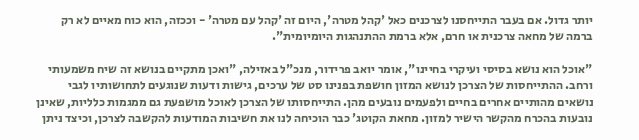יותר גדול. אם בעבר התייחסנו לצרכנים כאל 'קהל מטרה', היום זה 'קהל עם מטרה' - וככזה, הוא כוח מאיים לא רק ברמה של מחאה צרכנית או חרם, אלא ברמת ההתנהגות היומיומית".

"אוכל הוא נושא בסיסי ועיקרי בחיינו", אומר יואב פרידור, מנכ"ל באזילה, "ואכן מתקיים בנושא זה שיח משמעותי ורחב. ההתייחסות של הצרכן לנושא המזון חושפת בפנינו סט של ערכים, גישות ודעות שנוגעים לתחושותיו לגבי נושאים מהותיים אחרים בחיים ולפעמים נובעים מהן. התייחסותו של הצרכן לאוכל מושפעת גם ממגמות כלליות, שאינן נובעות בהכרח מהקשר הישיר למזון. מחאת הקוטג' כבר הוכיחה לנו את חשיבות המודעות להקשבה לצרכן, וכיצד ניתן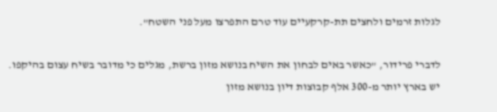לגלות זרמים ולחצים תת-קרקעיים עוד טרם התפרצו מעל פני השטח".

לדברי פרידור, "כאשר באים לבחון את השיח בנושא מזון ברשת, מגלים כי מדובר בשיח עצום בהיקפו. יש בארץ יותר מ-300 אלף קבוצות דיון בנושא מזון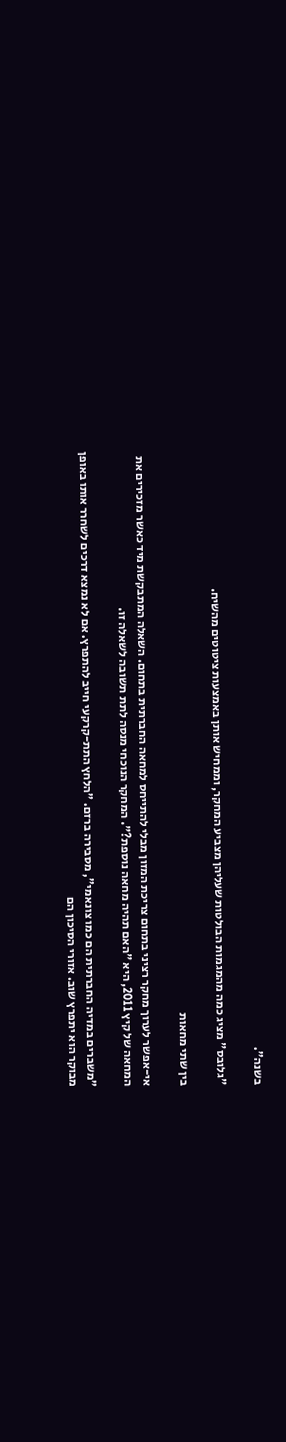בשנה".

"גלובס" מציג כמה מהמגמות הבולטות שעליהן מצביע המחקר, וממחיש אותן באמצעות ציטוטים מהשיח.

בין שתי מחאות

אי-אפשר לערוך מחקר רציני בתחום צריכת המזון מבלי להתייחס למחאה החברתית בתחום. השאלה המתבקשת מיד כאשר מזכירים את המחאה של קיץ 2011, היא "האם תהיה מחאה נוספת?". המחקר הנוכחי מנסה לתת תשובה לשאלה זו.

"משברים במדיה החברתית הם כמו צונאמי", מסבירה ברזם. "הלחץ התת-קרקעי חייב להתפרץ. אם לא נמצא דרכים לשחרר אותו באופן מבוקר הוא יתפרץ שוב. אזורי הסיכון הם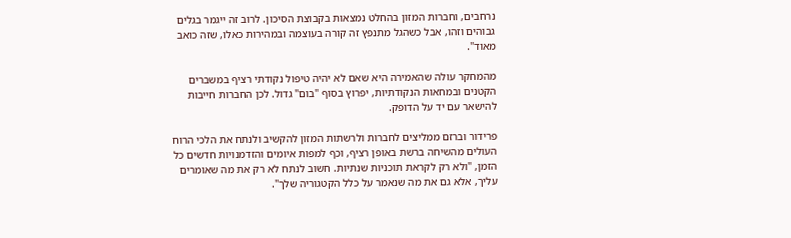נרחבים, וחברות המזון בהחלט נמצאות בקבוצת הסיכון. לרוב זה ייגמר בגלים גבוהים וזהו, אבל כשהגל מתנפץ זה קורה בעוצמה ובמהירות כאלו, שזה כואב מאוד".

מהמחקר עולה שהאמירה היא שאם לא יהיה טיפול נקודתי רציף במשברים הקטנים ובמחאות הנקודתיות, יפרוץ בסוף "בום" גדול. לכן החברות חייבות להישאר עם יד על הדופק.

פרידור וברזם ממליצים לחברות ולרשתות המזון להקשיב ולנתח את הלכי הרוח העולים מהשיחה ברשת באופן רציף, וכף למפות איומים והזדמנויות חדשים כל הזמן, "ולא רק לקראת תוכניות שנתיות. חשוב לנתח לא רק את מה שאומרים עליך, אלא גם את מה שנאמר על כלל הקטגוריה שלך".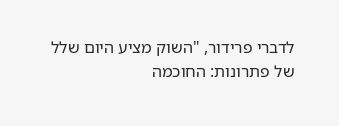לדברי פרידור, "השוק מציע היום שלל של פתרונות: החוכמה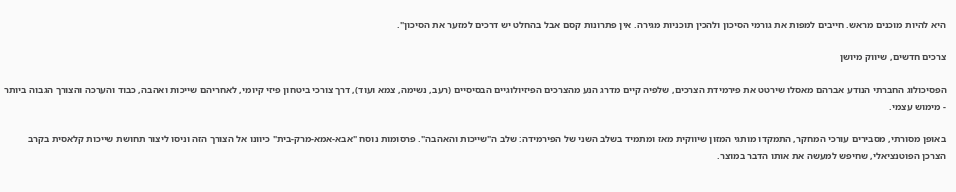היא להיות מוכנים מראש. חייבים למפות את גורמי הסיכון ולהכין תוכניות מגירה. אין פתרונות קסם אבל בהחלט יש דרכים למזער את הסיכון".

צרכים חדשים, שיווק מיושן

הפסיכולוג החברתי הנודע אברהם מאסלו שירטט את פירמידת הצרכים, שלפיה קיים מדרג הנע מהצרכים הפיזיולוגיים הבסיסיים (רעב, נשימה, צמא ועוד), דרך צורכי ביטחון פיזי קיומי, לאחריהם שייכות ואהבה, כבוד והערכה והצורך הגבוה ביותר - מימוש עצמי.

באופן מסורתי, מסבירים עורכי המחקר, התמקדו מותגי המזון שיווקית מאז ומתמיד בשלב השני של הפירמידה: שלב ה"שייכות והאהבה". פרסומות נוסח "אבא-אמא-מרק-בית" כיוונו אל הצורך הזה וניסו ליצור תחושת שייכות קלאסית בקרב הצרכן הפוטנציאלי, שחיפש למעשה את אותו הדבר במוצר.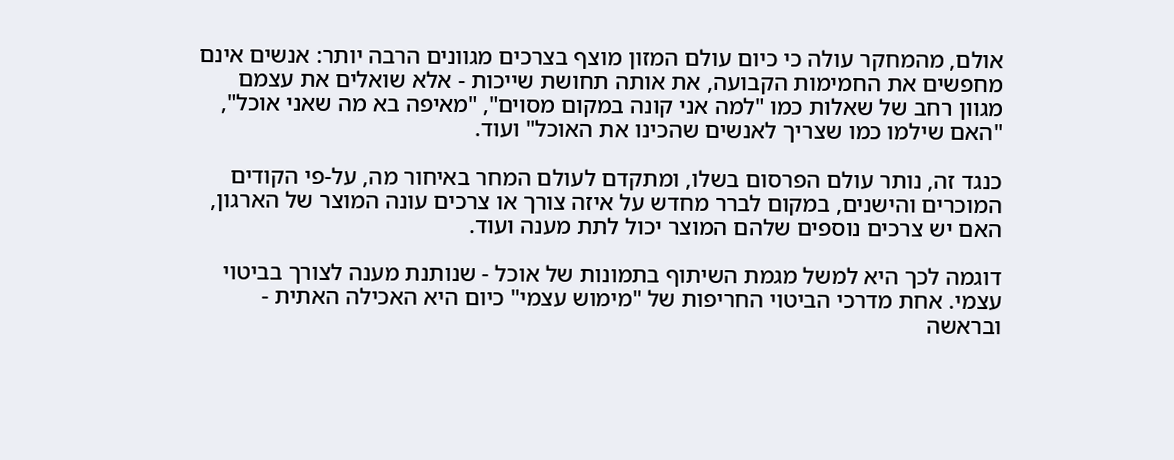אולם, מהמחקר עולה כי כיום עולם המזון מוצף בצרכים מגוונים הרבה יותר: אנשים אינם מחפשים את החמימות הקבועה, את אותה תחושת שייכות - אלא שואלים את עצמם מגוון רחב של שאלות כמו "למה אני קונה במקום מסוים", "מאיפה בא מה שאני אוכל", "האם שילמו כמו שצריך לאנשים שהכינו את האוכל" ועוד.

כנגד זה, נותר עולם הפרסום בשלו, ומתקדם לעולם המחר באיחור מה, על-פי הקודים המוכרים והישנים, במקום לברר מחדש על איזה צורך או צרכים עונה המוצר של הארגון, האם יש צרכים נוספים שלהם המוצר יכול לתת מענה ועוד.

דוגמה לכך היא למשל מגמת השיתוף בתמונות של אוכל - שנותנת מענה לצורך בביטוי עצמי. אחת מדרכי הביטוי החריפות של "מימוש עצמי" כיום היא האכילה האתית - ובראשה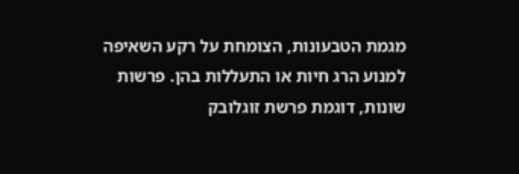מגמת הטבעונות, הצומחת על רקע השאיפה למנוע הרג חיות או התעללות בהן. פרשות שונות, דוגמת פרשת זוגלובק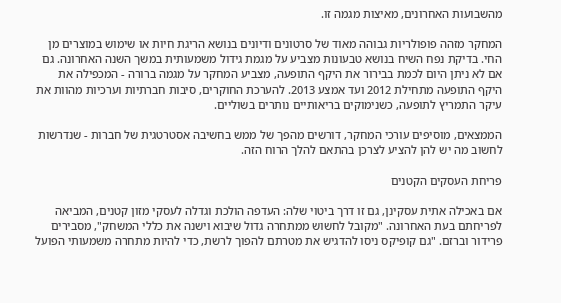מהשבועות האחרונים, מאיצות מגמה זו.

המחקר מזהה פופולריות גבוהה מאוד של סרטונים ודיונים בנושא הריגת חיות או שימוש במוצרים מן החי. בדיקת נפח השיח בנושא טבעונות מצביע על מגמת גידול משמעותית במשך השנה האחרונה. גם אם לא ניתן היום לכמת בבירור את היקף התופעה, מצביע המחקר על מגמה ברורה - המכפילה את היקף התופעה מתחילת 2012 ועד אמצע 2013. להערכת החוקרים, סיבות חברתיות וערכיות מהוות את עיקר התמריץ לתופעה, כשנימוקים בריאותיים נותרים בשוליים.

הממצאים, מוסיפים עורכי המחקר, דורשים מהפך של ממש בחשיבה אסטרטגית של חברות - שנדרשות לחשוב מה יש להן להציע לצרכן בהתאם להלך הרוח הזה.

פריחת העסקים הקטנים

אם באכילה אתית עסקינן, גם זו דרך ביטוי שלה: העדפה הולכת וגדלה לעסקי מזון קטנים, המביאה לפריחתם בעת האחרונה. "מקובל לחשוש ממתחרה גדול שיבוא וישנה את כללי המשחק", מסבירים פרידור וברזם. "גם קופיקס ניסו להדגיש את מטרתם להפוך לרשת, כדי להיות מתחרה משמעותי הפועל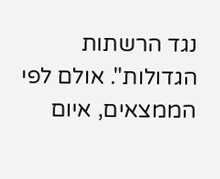נגד הרשתות הגדולות". אולם לפי הממצאים, איום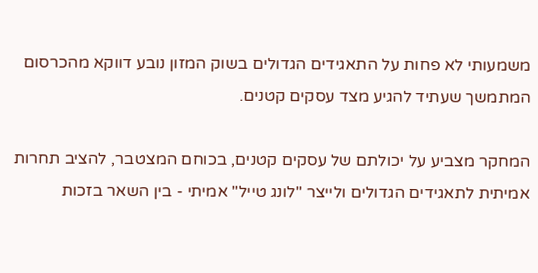משמעותי לא פחות על התאגידים הגדולים בשוק המזון נובע דווקא מהכרסום המתמשך שעתיד להגיע מצד עסקים קטנים.

המחקר מצביע על יכולתם של עסקים קטנים, בכוחם המצטבר, להציב תחרות אמיתית לתאגידים הגדולים ולייצר "לונג טייל" אמיתי - בין השאר בזכות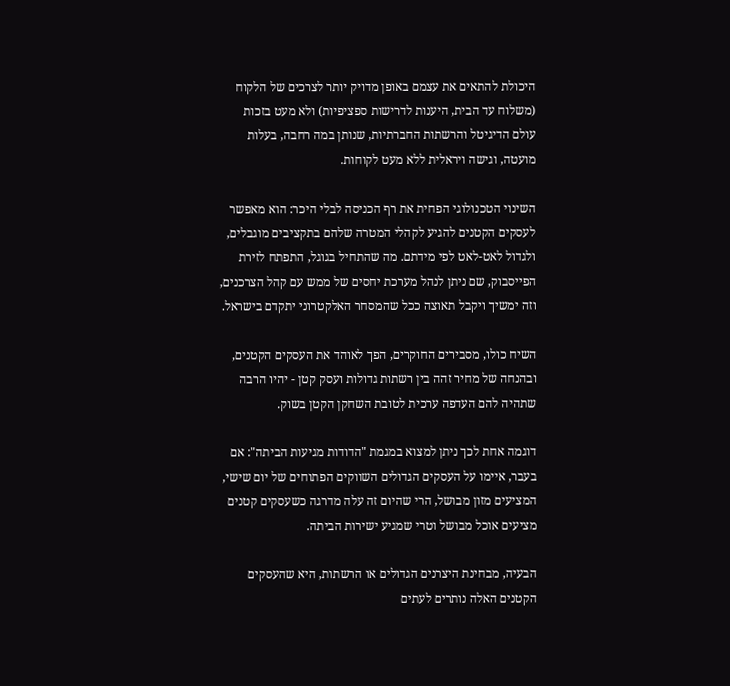היכולת להתאים את עצמם באופן מדויק יותר לצרכים של הלקוח (משלוח עד הבית, היענות לדרישות ספציפיות) ולא מעט בזכות עולם הדיגיטל והרשתות החברתיות, שנותן במה רחבה, בעלות מועטה, וגישה ויראלית ללא מעט לקוחות.

השינוי הטכנולוגי הפחית את רף הכניסה לבלי היכר: הוא מאפשר לעסקים הקטנים להגיע לקהלי המטרה שלהם בתקציבים מוגבלים, ולגדול לאט-לאט לפי מידתם. מה שהתחיל בגוגל, התפתח לזירת הפייסבוק, שם ניתן לנהל מערכת יחסים של ממש עם קהל הצרכנים, וזה ימשיך ויקבל תאוצה ככל שהמסחר האלקטרוני יתקדם בישראל.

השיח כולו, מסבירים החוקרים, הפך לאוהד את העסקים הקטנים, ובהנחה של מחיר זהה בין רשתות גדולות ועסק קטן - יהיו הרבה שתהיה להם העדפה ערכית לטובת השחקן הקטן בשוק.

דוגמה אחת לכך ניתן למצוא במגמת "הדודות מגיעות הביתה": אם בעבר, איימו על העסקים הגדולים השווקים הפתוחים של יום שישי, המציעים מזון מבושל, הרי שהיום זה עלה מדרגה כשעסקים קטנים מציעים אוכל מבושל וטרי שמגיע ישירות הביתה.

הבעיה, מבחינת היצרנים הגדולים או הרשתות, היא שהעסקים הקטנים האלה נותרים לעתים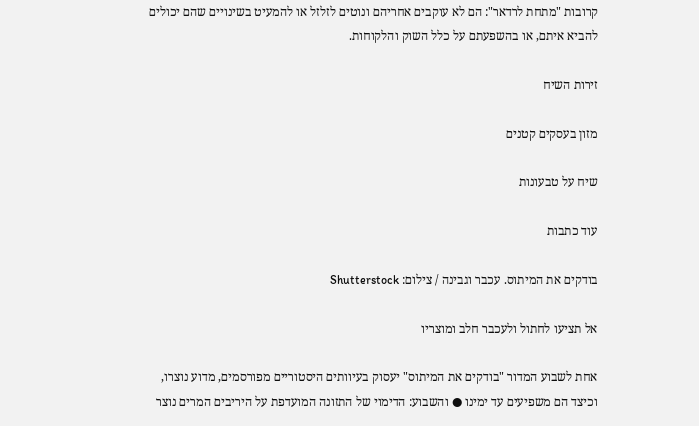קרובות "מתחת לרדאר": הם לא עוקבים אחריהם ונוטים לזלזל או להמעיט בשינויים שהם יכולים להביא איתם, או בהשפעתם על כלל השוק והלקוחות.

זירות השיח

מזון בעסקים קטנים

שיח על טבעונות

עוד כתבות

בודקים את המיתוס. עכבר וגבינה / צילום: Shutterstock

אל תציעו לחתול ולעכבר חלב ומוצריו

אחת לשבוע המדור "בודקים את המיתוס" יעסוק בעיוותים היסטוריים מפורסמים, מדוע נוצרו, וכיצד הם משפיעים עד ימינו ● והשבוע: הדימוי של התזונה המועדפת על היריבים המרים נוצר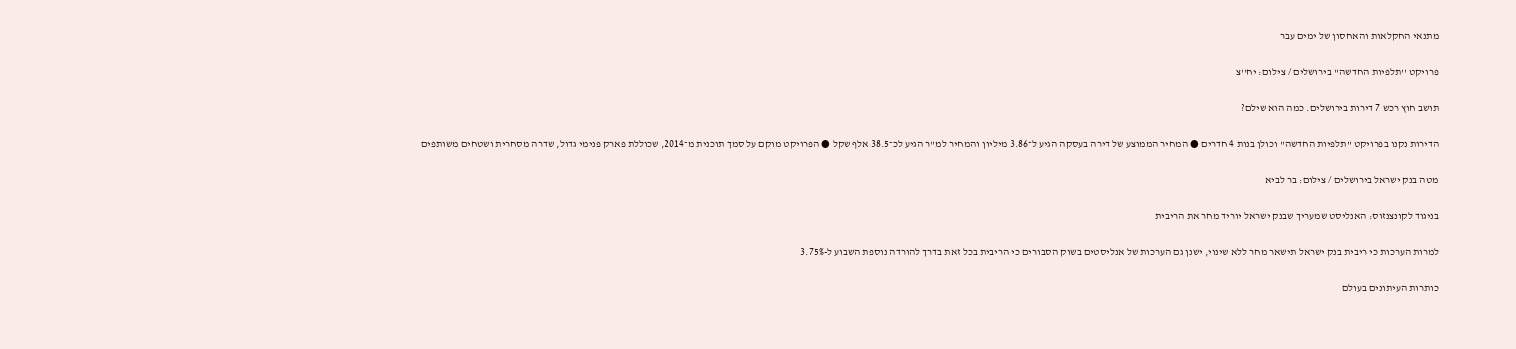מתנאי החקלאות והאחסון של ימים עבר

פרויקט ''תלפיות החדשה'' בירושלים / צילום: יח''צ

תושב חוץ רכש 7 דירות בירושלים. כמה הוא שילם?

הדירות נקנו בפרויקט "תלפיות החדשה" וכולן בנות 4 חדרים ● המחיר הממוצע של דירה בעסקה הגיע ל־3.86 מיליון והמחיר למ"ר הגיע לכ־38.5 אלף שקל ● הפרויקט מוקם על סמך תוכנית מ־2014, שכוללת פארק פנימי גדול, שדרה מסחרית ושטחים משותפים

מטה בנק ישראל בירושלים / צילום: בר לביא

בניגוד לקונצנזוס: האנליסט שמעריך שבנק ישראל יוריד מחר את הריבית

למרות הערכות כי ריבית בנק ישראל תישאר מחר ללא שינוי, ישנן גם הערכות של אנליסטים בשוק הסבורים כי הריבית בכל זאת בדרך להורדה נוספת השבוע ל-3.75%

כותרות העיתונים בעולם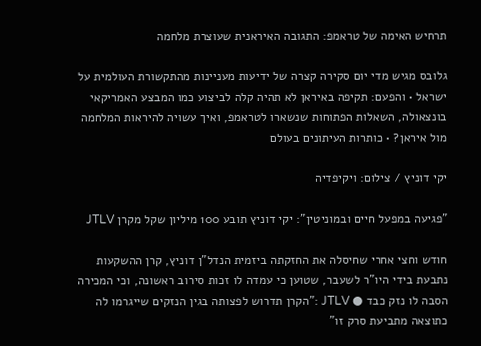תרחיש האימה של טראמפ: התגובה האיראנית שעוצרת מלחמה

גלובס מגיש מדי יום סקירה קצרה של ידיעות מעניינות מהתקשורת העולמית על ישראל • והפעם: תקיפה באיראן לא תהיה קלה לביצוע כמו המבצע האמריקאי בונצאולה, השאלות הפתוחות שנשארו לטראמפ, ואיך עשויה להיראות המלחמה מול איראן? • כותרות העיתונים בעולם

יקי דוניץ / צילום: ויקיפדיה

"פגיעה במפעל חיים ובמוניטין": יקי דוניץ תובע 100 מיליון שקל מקרן JTLV

חודש וחצי אחרי שחיסלה את החזקתה ביזמית הנדל"ן דוניץ, קרן ההשקעות נתבעת בידי היו"ר לשעבר, שטוען כי עמדה לו זכות סירוב ראשונה, וכי המכירה הסבה לו נזק כבד ● JTLV :"הקרן תדרוש לפצותה בגין הנזקים שייגרמו לה כתוצאה מתביעת סרק זו"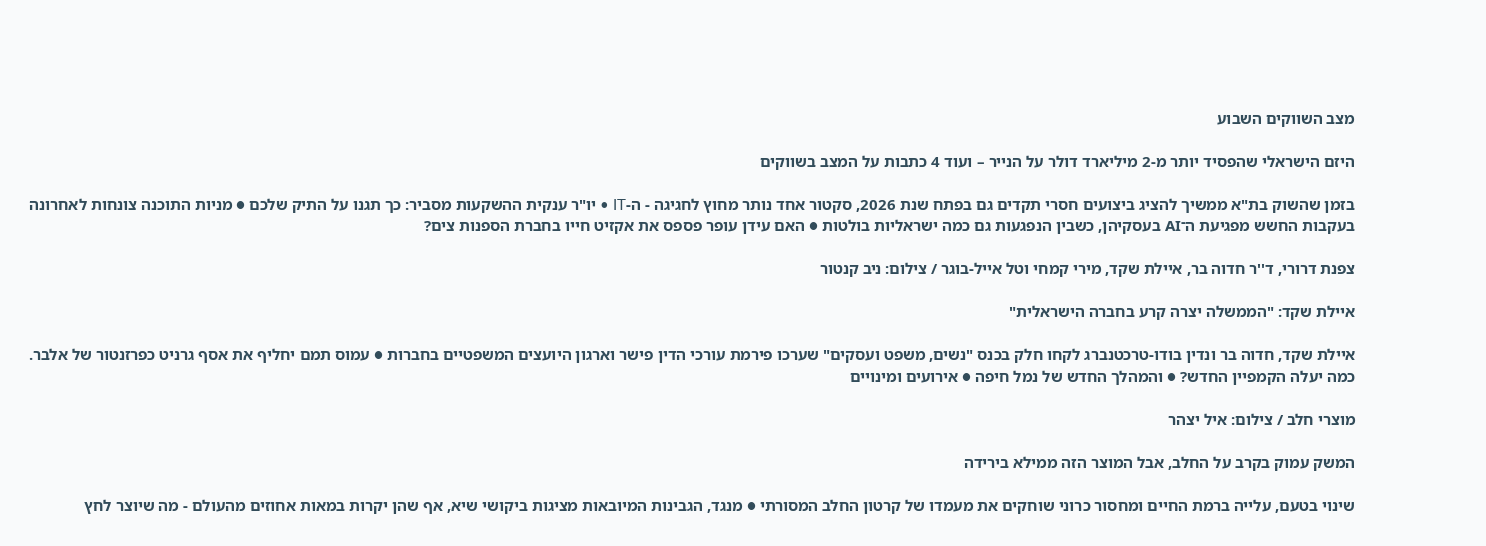מצב השווקים השבוע

היזם הישראלי שהפסיד יותר מ-2 מיליארד דולר על הנייר – ועוד 4 כתבות על המצב בשווקים

בזמן שהשוק בת"א ממשיך להציג ביצועים חסרי תקדים גם בפתח שנת 2026, סקטור אחד נותר מחוץ לחגיגה - ה-IT • יו"ר ענקית ההשקעות מסביר: כך תגנו על התיק שלכם ● מניות התוכנה צונחות לאחרונה בעקבות החשש מפגיעת ה־AI בעסקיהן, כשבין הנפגעות גם כמה ישראליות בולטות ● האם עידן עופר פספס את אקזיט חייו בחברת הספנות צים?

צפנת דרורי, ד''ר חדוה בר, איילת שקד, מירי קמחי וטל אייל-בוגר / צילום: ניב קנטור

איילת שקד: "הממשלה יצרה קרע בחברה הישראלית"

איילת שקד, חדוה בר ונדין בודו-טרכטנברג לקחו חלק בכנס "נשים, משפט ועסקים" שערכו פירמת עורכי הדין פישר וארגון היועצים המשפטיים בחברות ● עמוס תמם יחליף את אסף גרניט כפרזנטור של אלבר. כמה יעלה הקמפיין החדש? ● והמהלך החדש של נמל חיפה ● אירועים ומינויים

מוצרי חלב / צילום: איל יצהר

המשק עמוק בקרב על החלב, אבל המוצר הזה ממילא בירידה

שינוי בטעם, עלייה ברמת החיים ומחסור כרוני שוחקים את מעמדו של קרטון החלב המסורתי ● מנגד, הגבינות המיובאות מציגות ביקושי שיא, אף שהן יקרות במאות אחוזים מהעולם - מה שיוצר לחץ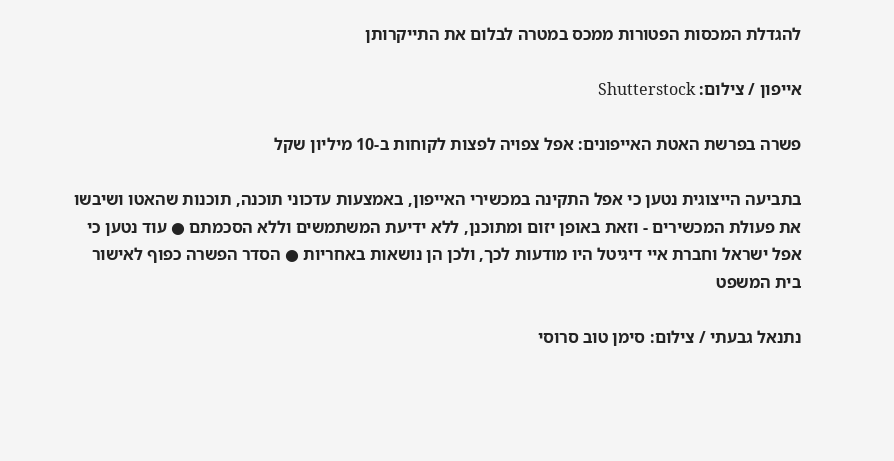להגדלת המכסות הפטורות ממכס במטרה לבלום את התייקרותן

אייפון / צילום: Shutterstock

פשרה בפרשת האטת האייפונים: אפל צפויה לפצות לקוחות ב-10 מיליון שקל

בתביעה הייצוגית נטען כי אפל התקינה במכשירי האייפון, באמצעות עדכוני תוכנה, תוכנות שהאטו ושיבשו את פעולת המכשירים - וזאת באופן יזום ומתוכנן, ללא ידיעת המשתמשים וללא הסכמתם ● עוד נטען כי אפל ישראל וחברת איי דיגיטל היו מודעות לכך, ולכן הן נושאות באחריות ● הסדר הפשרה כפוף לאישור בית המשפט

נתנאל גבעתי / צילום: סימן טוב סרוסי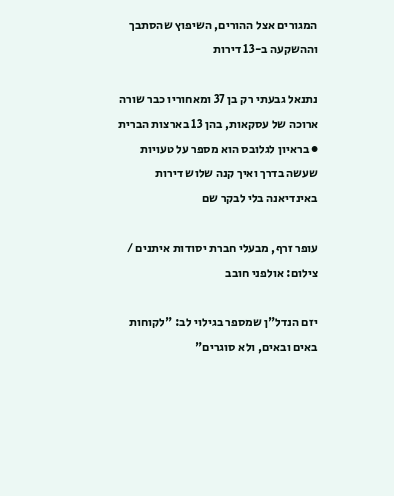המגורים אצל ההורים, השיפוץ שהסתבך וההשקעה ב-13 דירות

נתנאל גבעתי רק בן 37 ומאחוריו כבר שורה ארוכה של עסקאות, בהן 13 בארצות הברית ● בראיון לגלובס הוא מספר על טעויות שעשה בדרך ואיך קנה שלוש דירות באינדיאנה בלי לבקר שם

עופר זרף, מבעלי חברת יסודות איתנים / צילום: אולפני חובב

יזם הנדל"ן שמספר בגילוי לב: "לקוחות באים ובאים, ולא סוגרים"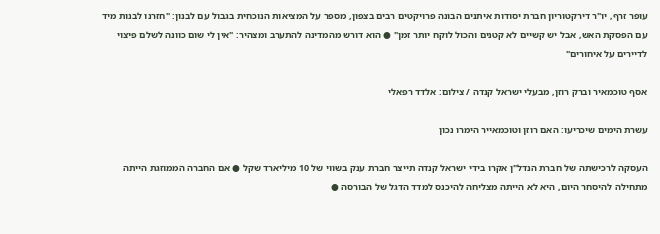עופר זרף, יו"ר דירקטוריון חברת יסודות איתנים הבונה פרויקטים רבים בצפון, מספר על המציאות הנוכחית בגבול עם לבנון: "חזרנו לבנות מיד עם הפסקת האש, אבל יש קשיים לא קטנים והכול לוקח יותר זמן" ● הוא דורש מהמדינה להתערב ומצהיר: "אין לי שום כוונה לשלם פיצוי לדיירים על איחורים"

אסף טוכמאיר וברק רוזן, מבעלי ישראל קנדה / צילום: אלדד רפאלי

עשרת הימים שיכריעו: האם רוזן וטוכמאייר הימרו נכון

העסקה לרכישתה של חברת הנדל"ן אקרו בידי ישראל קנדה תייצר חברת ענק בשווי של 10 מיליארד שקל ● אם החברה הממוזגת הייתה מתחילה להיסחר היום, היא לא הייתה מצליחה להיכנס למדד הדגל של הבורסה ●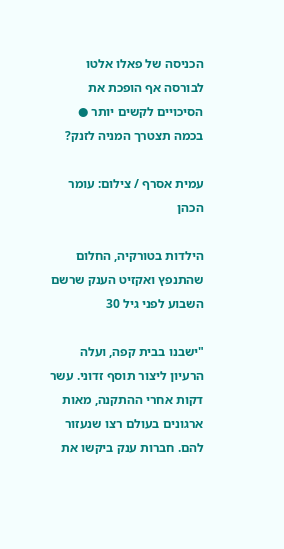הכניסה של פאלו אלטו לבורסה אף הופכת את הסיכויים לקשים יותר ● בכמה תצטרך המניה לזנק?

עמית אסרף / צילום: עומר הכהן

הילדות בטורקיה, החלום שהתנפץ ואקזיט הענק שרשם השבוע לפני גיל 30

"ישבנו בבית קפה, ועלה הרעיון ליצור תוסף זדוני. עשר דקות אחרי ההתקנה, מאות ארגונים בעולם רצו שנעזור להם. חברות ענק ביקשו את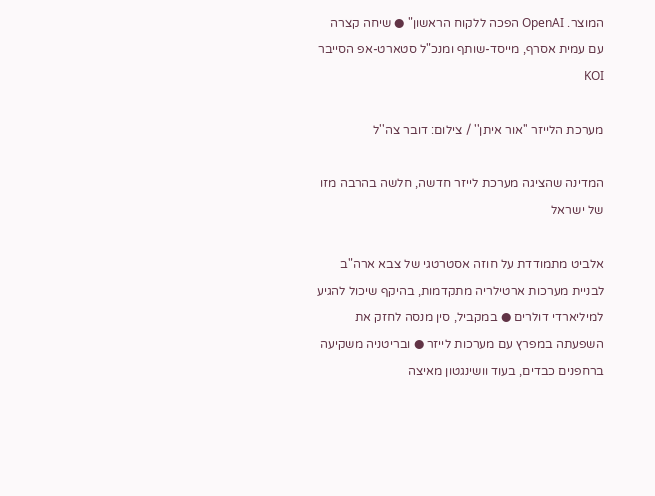המוצר. OpenAI הפכה ללקוח הראשון" ● שיחה קצרה עם עמית אסרף, מייסד-שותף ומנכ"ל סטארט-אפ הסייבר KOI

מערכת הלייזר ''אור איתן'' / צילום: דובר צה''ל

המדינה שהציגה מערכת לייזר חדשה, חלשה בהרבה מזו של ישראל

אלביט מתמודדת על חוזה אסטרטגי של צבא ארה"ב לבניית מערכות ארטילריה מתקדמות, בהיקף שיכול להגיע למיליארדי דולרים ● במקביל, סין מנסה לחזק את השפעתה במפרץ עם מערכות לייזר ● ובריטניה משקיעה ברחפנים כבדים, בעוד וושינגטון מאיצה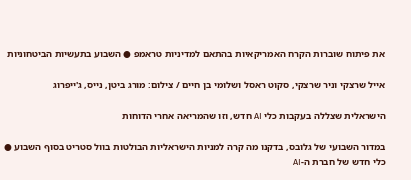את פיתוח שוברות הקרח האמריקאיות בהתאם למדיניות טראמפ ● השבוע בתעשיות הביטחוניות

אייל שרצקי וניר שרצקי, סקוט ראסל ושלומי בן חיים / צילום: מורג ביטן, נייס, ג'ייפרוג

הישראלית שצללה בעקבות כלי AI חדש, וזו שהמריאה אחרי הדוחות

במדור השבועי של גלובס, בדקנו מה קרה למניות הישראליות הבולטות בוול סטריט בסוף השבוע ● כלי חדש של חברת ה-AI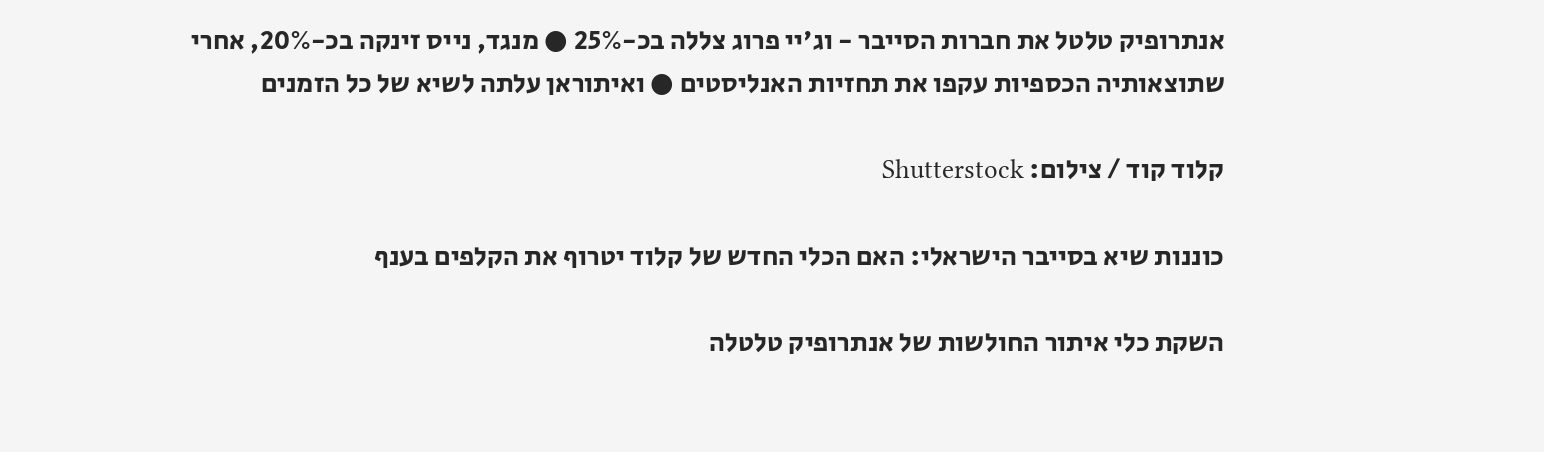אנתרופיק טלטל את חברות הסייבר - וג'יי פרוג צללה בכ-25% ● מנגד, נייס זינקה בכ-20%, אחרי שתוצאותיה הכספיות עקפו את תחזיות האנליסטים ● ואיתוראן עלתה לשיא של כל הזמנים

קלוד קוד / צילום: Shutterstock

כוננות שיא בסייבר הישראלי: האם הכלי החדש של קלוד יטרוף את הקלפים בענף

השקת כלי איתור החולשות של אנתרופיק טלטלה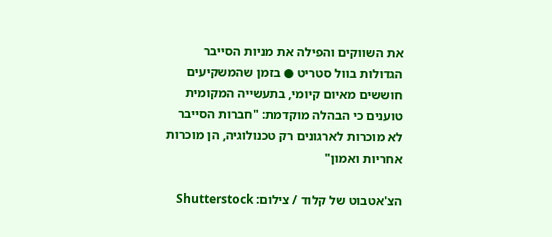את השווקים והפילה את מניות הסייבר הגדולות בוול סטריט ● בזמן שהמשקיעים חוששים מאיום קיומי, בתעשייה המקומית טוענים כי הבהלה מוקדמת: "חברות הסייבר לא מוכרות לארגונים רק טכנולוגיה, הן מוכרות אחריות ואמון"

הצ'אטבוט של קלוד / צילום: Shutterstock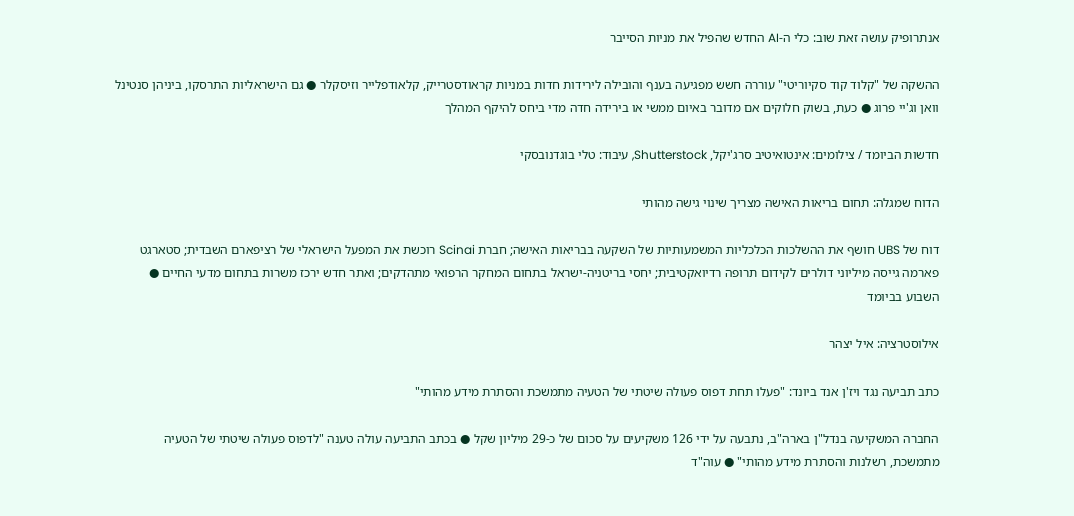אנתרופיק עושה זאת שוב: כלי ה-AI החדש שהפיל את מניות הסייבר

ההשקה של "קלוד קוד סקיוריטי" עוררה חשש מפגיעה בענף והובילה לירידות חדות במניות קראודסטרייק, קלאודפלייר וזיסקלר ● גם הישראליות התרסקו, ביניהן סנטינל וואן וג'יי פרוג ● כעת, בשוק חלוקים אם מדובר באיום ממשי או בירידה חדה מדי ביחס להיקף המהלך

חדשות הביומד / צילומים: אינטואיטיב סרג'יקל, Shutterstock, עיבוד: טלי בוגדנובסקי

הדוח שמגלה: תחום בריאות האישה מצריך שינוי גישה מהותי

דוח של UBS חושף את ההשלכות הכלכליות המשמעותיות של השקעה בבריאות האישה; חברת Scinai רוכשת את המפעל הישראלי של רציפארם השבדית; סטארגט פארמה גייסה מיליוני דולרים לקידום תרופה רדיואקטיבית; יחסי בריטניה-ישראל בתחום המחקר הרפואי מתהדקים; ואתר חדש ירכז משרות בתחום מדעי החיים ● השבוע בביומד

אילוסטרציה: איל יצהר

כתב תביעה נגד ויז'ן אנד ביונד: "פעלו תחת דפוס פעולה שיטתי של הטעיה מתמשכת והסתרת מידע מהותי"

החברה המשקיעה בנדל"ן בארה"ב, נתבעה על ידי 126 משקיעים על סכום של כ-29 מיליון שקל ● בכתב התביעה עולה טענה "לדפוס פעולה שיטתי של הטעיה מתמשכת, רשלנות והסתרת מידע מהותי" ● עוה"ד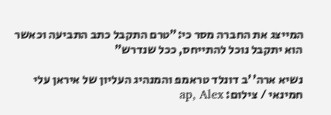המייצג את החברה מסר כי:"טרם התקבל כתב התביעה וכאשר הוא יתקבל נוכל להתייחס, ככל שנדרש"

נשיא ארה''ב דונלד טראמפ והמנהיג העליון של איראן עלי חמינאי / צילום: ap, Alex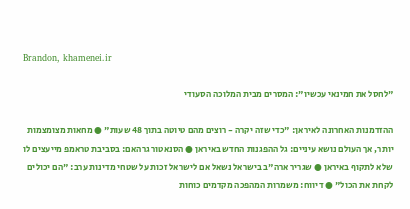Brandon, khamenei.ir

"לחסל את חמינאי עכשיו": המסרים מבית המלוכה הסעודי

ההזדמנות האחרונה לאיראן: "כדי שזה יקרה - רוצים מהם טיוטה בתוך 48 שעות" ● מחאות מצומצמות יותר, אך העולם נושא עיניים: גל ההפגנות החדש באיראן ● הסנאטור גרהאם: בסביבת טראמפ מייעצים לו שלא לתקוף באיראן ● שגריר ארה"ב בישראל נשאל אם לישראל זכות על שטחי מדינות ערב: "הם יכולים לקחת את הכול" ● דיווח: משמרות המהפכה מקדמים כוחות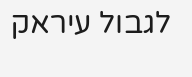לגבול עיראק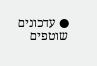● עדכונים שוטפים